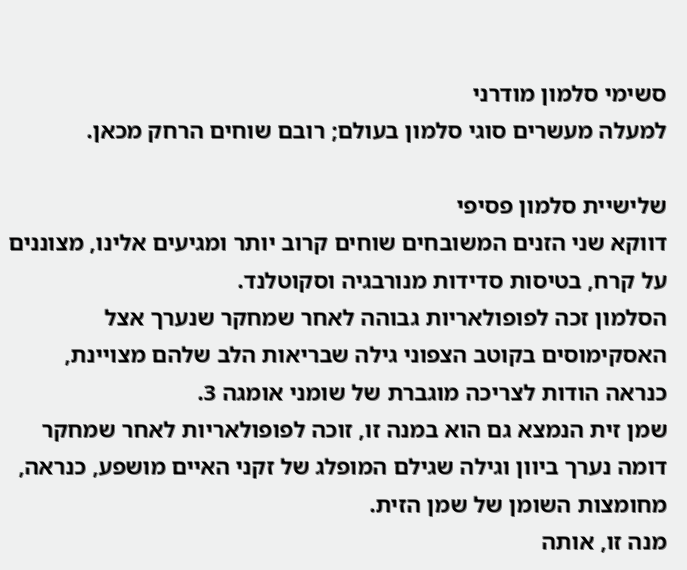סשימי סלמון מודרני
למעלה מעשרים סוגי סלמון בעולם; רובם שוחים הרחק מכאן.

שלישיית סלמון פסיפי
דווקא שני הזנים המשובחים שוחים קרוב יותר ומגיעים אלינו, מצוננים על קרח, בטיסות סדידות מנורבגיה וסקוטלנד.
הסלמון זכה לפופולאריות גבוהה לאחר שמחקר שנערך אצל האסקימוסים בקוטב הצפוני גילה שבריאות הלב שלהם מצויינת, כנראה הודות לצריכה מוגברת של שומני אומגה 3.
שמן זית הנמצא גם הוא במנה זו, זוכה לפופולאריות לאחר שמחקר דומה נערך ביוון וגילה שגילם המופלג של זקני האיים מושפע, כנראה, מחומצות השומן של שמן הזית.
מנה זו, אותה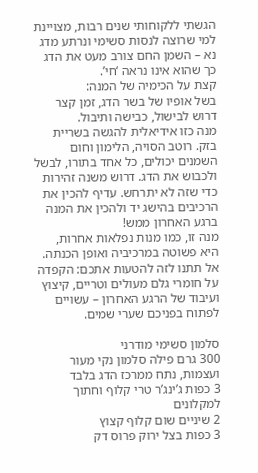הגשתי ללקוחותי שנים רבות, מצויינת למי שרוצה לנסות סשימי ונרתע מדג נא – השמן החם צורב מעט את הדג כך שהוא אינו נראה ‘חי’.
קצת על הכימיה של המנה:
בשל אופיו של בשר הדג, זמן קצר דרוש לבישול, כבישה ותיבול.
מנה כזו אידיאלית להגשה בשריית בזק. רוטב הסויה, הלימון וחום השמנים יכולים, כל אחד בתורו, לבשל ולכבוש את הדג. דרוש משנה זהירות כדי שזה לא יתרחש. עדיף להכין את הרכיבים בהישג יד ולהכין את המנה ברגע האחרון ממש!
מנה זו, כמו מנות נפלאות אחרות, היא פשוטה במרכיביה ואופן הכנתה. אל תתנו לזה להטעות אתכם: הקפדה על חומרי גלם מעולים וטריים, קיצוץ ועיבוד של הרגע האחרון – עשויים לפתוח בפניכם שערי שמים.

סלמון סשימי מודרני
300 גרם פילה סלמון נקי מעור ועצמות, נתח ממרכז הדג בלבד
3 כפות ג’ינג’ר טרי קלוף וחתוך למקלונים
2 שיניים שום קלוף קצוץ
3 כפות בצל ירוק פרוס דק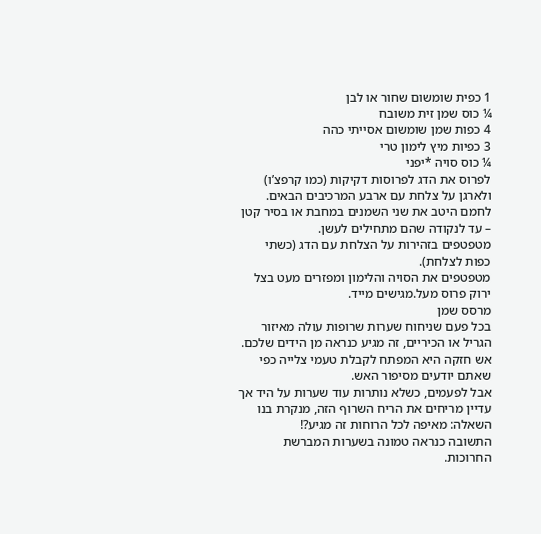1 כפית שומשום שחור או לבן
¼ כוס שמן זית משובח
4 כפות שמן שומשום אסייתי כהה
3 כפיות מיץ לימון טרי
¼ כוס סויה *יפני
לפרוס את הדג לפרוסות דקיקות (כמו קרפצ’ו) ולארגן על צלחת עם ארבע המרכיבים הבאים.
לחמם היטב את שני השמנים במחבת או בסיר קטן – עד לנקודה שהם מתחילים לעשן.
מטפטפים בזהירות על הצלחת עם הדג (כשתי כפות לצלחת).
מטפטפים את הסויה והלימון ומפזרים מעט בצל ירוק פרוס מעל.מגישים מייד.
מרסס שמן
בכל פעם שניחוח שערות שרופות עולה מאיזור הגריל או הכיריים, זה מגיע כנראה מן הידים שלכם.
אש חזקה היא המפתח לקבלת טעמי צלייה כפי שאתם יודעים מסיפור האש.
אבל לפעמים, כשלא נותרות עוד שערות על היד אך עדיין מריחים את הריח השרוף הזה, מנקרת בנו השאלה: מאיפה לכל הרוחות זה מגיע?!
התשובה כנראה טמונה בשערות המברשת החרוכות.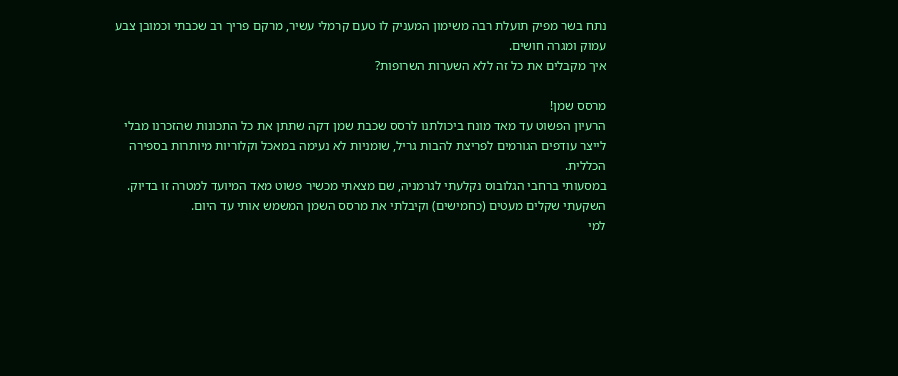נתח בשר מפיק תועלת רבה משימון המעניק לו טעם קרמלי עשיר, מרקם פריך רב שכבתי וכמובן צבע עמוק ומגרה חושים.
איך מקבלים את כל זה ללא השערות השרופות?

מרסס שמן!
הרעיון הפשוט עד מאד מונח ביכולתנו לרסס שכבת שמן דקה שתתן את כל התכונות שהזכרנו מבלי לייצר עודפים הגורמים לפריצת להבות גריל, שומניות לא נעימה במאכל וקלוריות מיותרות בספירה הכללית.
במסעותי ברחבי הגלובוס נקלעתי לגרמניה, שם מצאתי מכשיר פשוט מאד המיועד למטרה זו בדיוק.
השקעתי שקלים מעטים (כחמישים) וקיבלתי את מרסס השמן המשמש אותי עד היום.
למי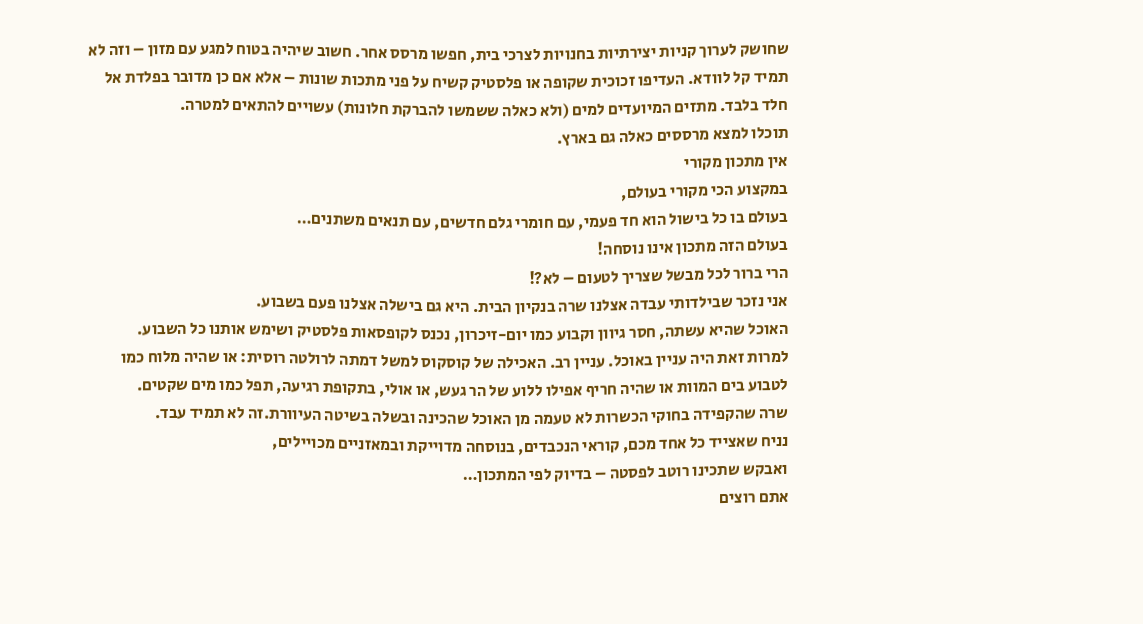שחושק לערוך קניות יצירתיות בחנויות לצרכי בית, חפשו מרסס אחר. חשוב שיהיה בטוח למגע עם מזון – וזה לא תמיד קל לוודא. העדיפו זכוכית שקופה או פלסטיק קשיח על פני מתכות שונות – אלא אם כן מדובר בפלדת אל חלד בלבד. מתזים המיועדים למים (ולא כאלה ששמשו להברקת חלונות) עשויים להתאים למטרה.
תוכלו למצא מרססים כאלה גם בארץ.
אין מתכון מקורי
במקצוע הכי מקורי בעולם,
בעולם בו כל בישול הוא חד פעמי, עם חומרי גלם חדשים, עם תנאים משתנים…
בעולם הזה מתכון אינו נוסחה!
הרי ברור לכל מבשל שצריך לטעום – לא?!
אני נזכר שבילדותי עבדה אצלנו שרה בנקיון הבית. היא גם בישלה אצלנו פעם בשבוע.
האוכל שהיא עשתה, חסר גיוון וקבוע כמו יום-זיכרון, נכנס לקופסאות פלסטיק ושימש אותנו כל השבוע.
למרות זאת היה עניין באוכל. עניין רב. האכילה של קוסקוס למשל דמתה לרולטה רוסית: או שהיה מלוח כמו לטבוע בים המוות או שהיה חריף אפילו ללוע של הר געש, או אולי, בתקופת רגיעה, תפל כמו מים שקטים.
שרה שהקפידה בחוקי הכשרות לא טעמה מן האוכל שהכינה ובשלה בשיטה העיוורת.זה לא תמיד עבד.
נניח שאצייד כל אחד מכם, קוראי הנכבדים, בנוסחה מדוייקת ובמאזניים מכויילים,
ואבקש שתכינו רוטב לפסטה – בדיוק לפי המתכון…
אתם רוצים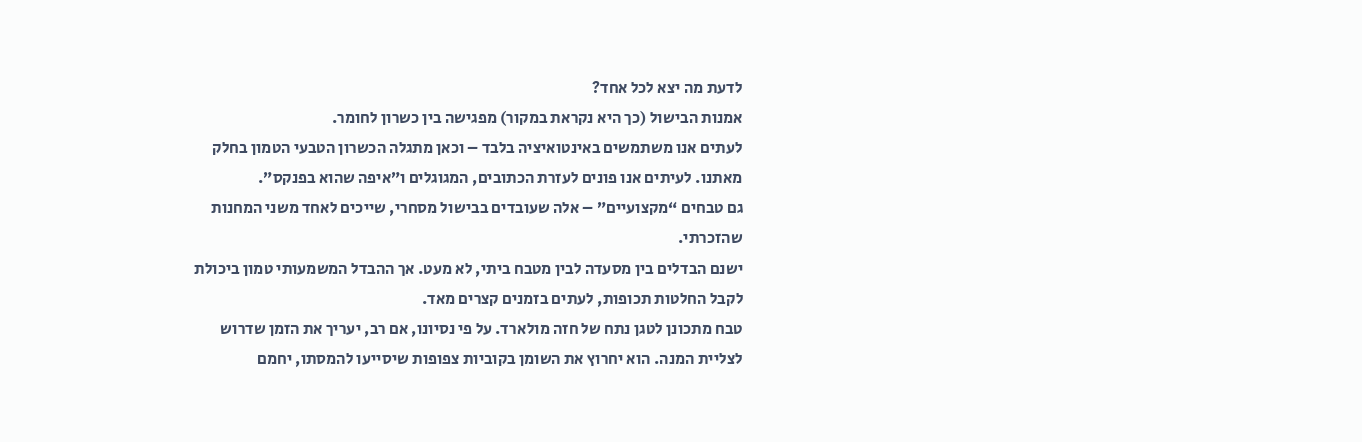לדעת מה יצא לכל אחד?
אמנות הבישול (כך היא נקראת במקור) מפגישה בין כשרון לחומר.
לעתים אנו משתמשים באינטואיציה בלבד – וכאן מתגלה הכשרון הטבעי הטמון בחלק מאתנו. לעיתים אנו פונים לעזרת הכתובים, המגוגלים ו”איפה שהוא בפנקס”.
גם טבחים “מקצועיים” – אלה שעובדים בבישול מסחרי, שייכים לאחד משני המחנות שהזכרתי.
ישנם הבדלים בין מסעדה לבין מטבח ביתי, לא מעט. אך ההבדל המשמעותי טמון ביכולת לקבל החלטות תכופות, לעתים בזמנים קצרים מאד.
טבח מתכונן לטגן נתח של חזה מולארד. על פי נסיונו, אם רב, יעריך את הזמן שדרוש לצליית המנה. הוא יחרוץ את השומן בקוביות צפופות שיסייעו להמסתו, יחמם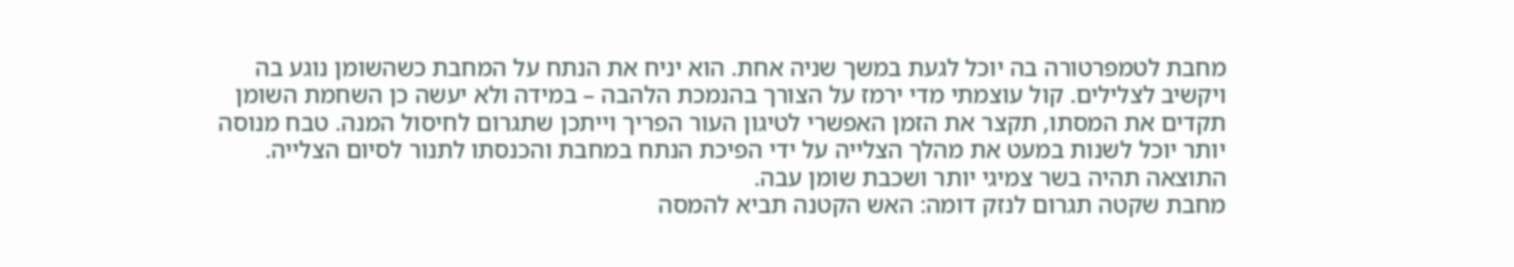מחבת לטמפרטורה בה יוכל לגעת במשך שניה אחת. הוא יניח את הנתח על המחבת כשהשומן נוגע בה ויקשיב לצלילים. קול עוצמתי מדי ירמז על הצורך בהנמכת הלהבה – במידה ולא יעשה כן השחמת השומן תקדים את המסתו, תקצר את הזמן האפשרי לטיגון העור הפריך וייתכן שתגרום לחיסול המנה. טבח מנוסה יותר יוכל לשנות במעט את מהלך הצלייה על ידי הפיכת הנתח במחבת והכנסתו לתנור לסיום הצלייה. התוצאה תהיה בשר צמיגי יותר ושכבת שומן עבה.
מחבת שקטה תגרום לנזק דומה: האש הקטנה תביא להמסה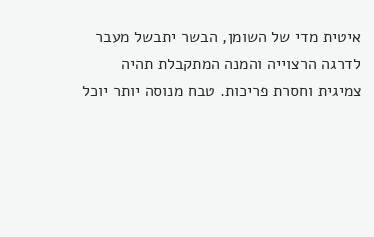איטית מדי של השומן, הבשר יתבשל מעבר לדרגה הרצוייה והמנה המתקבלת תהיה צמיגית וחסרת פריכות. טבח מנוסה יותר יוכל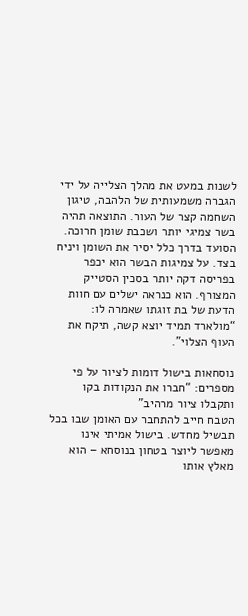לשנות במעט את מהלך הצלייה על ידי הגברה משמעותית של הלהבה, טיגון השחמה קצר של העור. התוצאה תהיה בשר צמיגי יותר ושכבת שומן חרוכה.
הסועד בדרך כלל יסיר את השומן ויניח בצד. על צמיגות הבשר הוא יכפר בפריסה דקה יותר בסכין הסטייק המצורף. הוא כנראה ישלים עם חוות הדעת של בת זוגתו שאמרה לו: “מולארד תמיד יוצא קשה, תיקח את העוף הצלוי”.

נוסחאות בישול דומות לציור על פי מספרים: “חברו את הנקודות בקו ותקבלו ציור מרהיב”
הטבח חייב להתחבר עם האומן שבו בכל תבשיל מחדש. בישול אמיתי אינו מאפשר ליוצר בטחון בנוסחא – הוא מאלץ אותו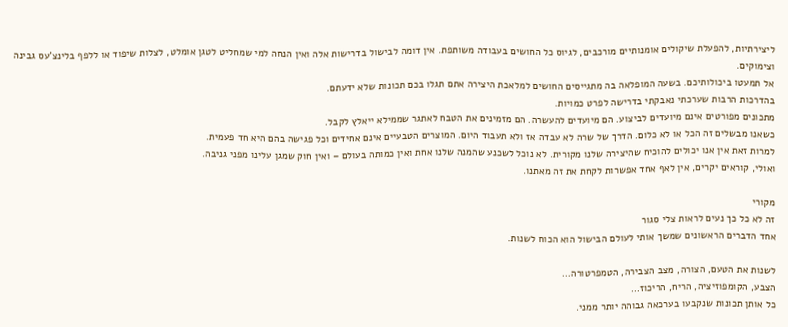ליצירתיות, להפעלת שיקולים אומנותיים מורכבים, לגיוס כל החושים בעבודה משותפת. אין דומה לבישול בדרישות אלה ואין הנחה למי שמחליט לטגן אומלט, לצלות שיפוד או ללפף בלינצ’עס גבינה וצימוקים.
אל תמעטו ביכולותיכם. בשעה המופלאה בה מתגייסים החושים למלאכת היצירה אתם תגלו בכם תכונות שלא ידעתם.
בהדרכות הרבות שערכתי נאבקתי בדרישה לפרט כמויות.
מתכונים מפורטים אינם מיועדים לביצוע. הם מיועדים להעשרה. הם מזמינים את הטבח לאתגר שממילא ייאלץ לקבל.
כשאנו מבשלים זה הכל או לא כלום. הדרך של שרה לא עבדה אז ולא תעבוד היום. המוצרים הטבעיים אינם אחידים וכל פגישה בהם היא חד פעמית.
למרות זאת אין אנו יכולים להוכיח שהיצירה שלנו מקורית. לא נוכל לשכנע שהמנה שלנו אחת ואין כמותה בעולם – ואין חוק שמגן עלינו מפני גניבה.
ואולי, קוראים יקרים, אין לאף אחד אפשרות לקחת את זה מאתנו.

מקורי
זה לא כל כך נעים לראות צלי סגור
אחד הדברים הראשונים שמשך אותי לעולם הבישול הוא הכוח לשנות.

לשנות את הטעם, הצורה, מצב הצבירה, הטמפרטורה…
הצבע, הקומפוזיציה, הריח, הריכוז…
כל אותן תכונות שנקבעו בערכאה גבוהה יותר ממני.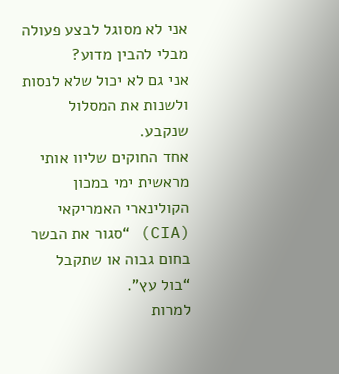אני לא מסוגל לבצע פעולה מבלי להבין מדוע?
אני גם לא יכול שלא לנסות ולשנות את המסלול שנקבע.
אחד החוקים שליוו אותי מראשית ימי במכון הקולינארי האמריקאי (CIA) “סגור את הבשר בחום גבוה או שתקבל “בול עץ”.
למרות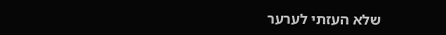שלא העזתי לערער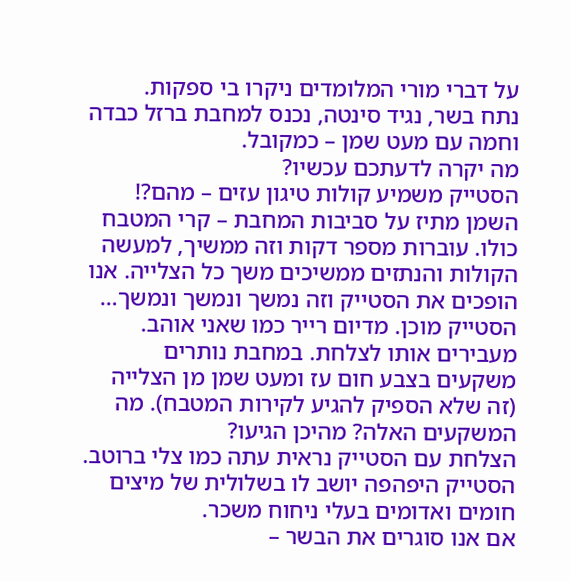על דברי מורי המלומדים ניקרו בי ספקות.
נתח בשר, נגיד סינטה, נכנס למחבת ברזל כבדה וחמה עם מעט שמן – כמקובל.
מה יקרה לדעתכם עכשיו?
הסטייק משמיע קולות טיגון עזים – מהם?!
השמן מתיז על סביבות המחבת – קרי המטבח כולו. עוברות מספר דקות וזה ממשיך, למעשה הקולות והנתזים ממשיכים משך כל הצלייה. אנו הופכים את הסטייק וזה נמשך ונמשך ונמשך…
הסטייק מוכן. מדיום רייר כמו שאני אוהב. מעבירים אותו לצלחת. במחבת נותרים משקעים בצבע חום עז ומעט שמן מן הצלייה (זה שלא הספיק להגיע לקירות המטבח). מה המשקעים האלה? מהיכן הגיעו?
הצלחת עם הסטייק נראית עתה כמו צלי ברוטב. הסטייק היפהפה יושב לו בשלולית של מיצים חומים ואדומים בעלי ניחוח משכר.
אם אנו סוגרים את הבשר –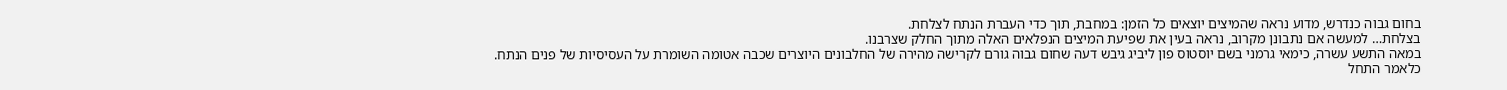בחום גבוה כנדרש, מדוע נראה שהמיצים יוצאים כל הזמן: במחבת, תוך כדי העברת הנתח לצלחת.
בצלחת… למעשה אם נתבונן מקרוב, נראה בעין את שפיעת המיצים הנפלאים האלה מתוך החלק שצרבנו.
במאה התשע עשרה, כימאי גרמני בשם יוסטוס פון ליביג גיבש דעה שחום גבוה גורם לקרישה מהירה של החלבונים היוצרים שכבה אטומה השומרת על העסיסיות של פנים הנתח. כלאמר התחל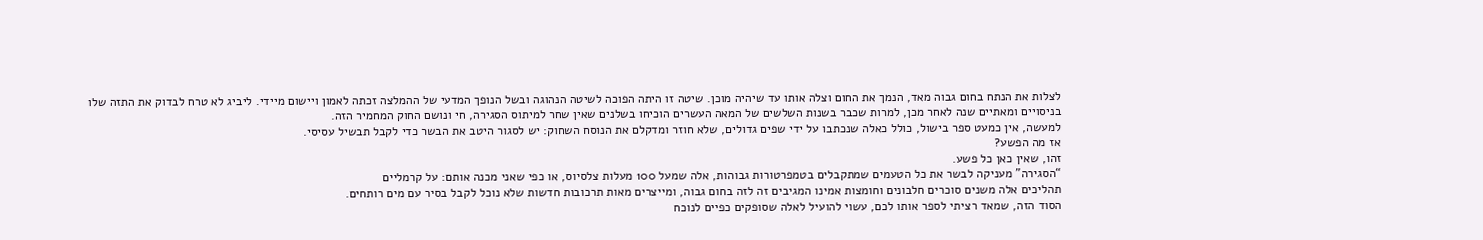לצלות את הנתח בחום גבוה מאד, הנמך את החום וצלה אותו עד שיהיה מוכן. שיטה זו היתה הפוכה לשיטה הנהוגה ובשל הנופך המדעי של ההמלצה זכתה לאמון ויישום מיידי. ליביג לא טרח לבדוק את התזה שלו בניסויים ומאתיים שנה לאחר מכן, למרות שכבר בשנות השלשים של המאה העשרים הוכיחו בשלנים שאין שחר למיתוס הסגירה, חי ונושם החוק המחמיר הזה.
למעשה, אין כמעט ספר בישול, כולל כאלה שנכתבו על ידי שפים גדולים, שלא חוזר ומדקלם את הנוסח השחוק: יש לסגור היטב את הבשר כדי לקבל תבשיל עסיסי.
אז מה הפשע?
זהו, שאין כאן כל פשע.
“הסגירה” מעניקה לבשר את כל הטעמים שמתקבלים בטמפרטורות גבוהות, אלה שמעל 100 מעלות צלסיוס, או כפי שאני מכנה אותם: על קרמליים
תהליכים אלה משנים סוכרים חלבונים וחומצות אמינו המגיבים זה לזה בחום גבוה, ומייצרים מאות תרכובות חדשות שלא נוכל לקבל בסיר עם מים רותחים.
הסוד הזה, שמאד רציתי לספר אותו לכם, עשוי להועיל לאלה שסופקים כפיים לנוכח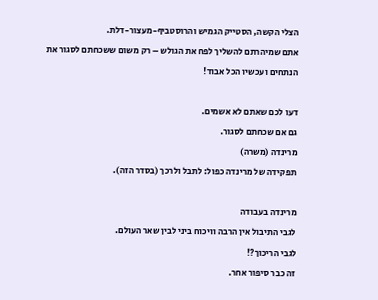הצלי הקשה, הסטייק הגמיש והרוסטביף-מעצור-דלת.
אתם שמיהרתם להשליך לפח את הגולש – רק משום ששכחתם לסגור את הנתחים ועכשיו הכל אבוד!

דעו לכם שאתם לא אשמים.
גם אם שכחתם לסגור.
מרינדה (משרה)
תפקידה של מרינדה כפול: לתבל ולרכך (בסדר הזה).

מרינדה בעבודה
לגבי התיבול אין הרבה וויכוח ביני לבין שאר העולם.
לגבי הריכוך?!
זה כבר סיפור אחר.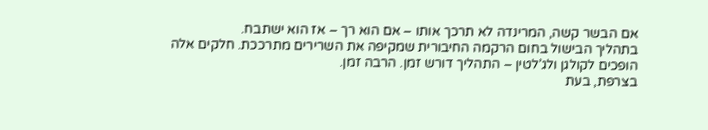אם הבשר קשה, המרינדה לא תרכך אותו – אם הוא רך – אז הוא ישתבח.
בתהליך הבישול בחום הרקמה החיבורית שמקיפה את השרירים מתרככת. חלקים אלה הופכים לקולגן ולג’לטין – התהליך דורש זמן. הרבה זמן.
בצרפת, בעת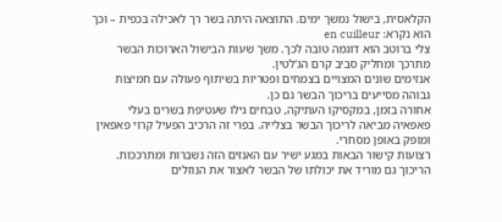הקלאסית, בישול נמשך ימים. התוצאה היתה בשר רך לאכילה בכפית – וכך הוא נקרא: en cuilleur
צלי ברוטב הוא דוגמה טובה לכך. משך שעות הבישול הארוכות הבשר מתרכך ומחליק סביב קרם הג’לטין.
אנזימים שונים המצויים בצמחים ופטריות בשיתוף פעולה עם חמיצות גבוהה מסייעים בריכוך הבשר גם כן.
אחורה בזמן, במקסיקו העתיקה, טבחים גילו שעטיפת בשרים בעלי פאפאיה מביאה לריכוך הבשר בצלייה. בפרי זה הרכיב הפעיל קרוי פאפאין ומופק באופן מסחרי.
רצועות קישור הבאות במגע ישיר עם האנזים הזה נשברות ומתרככות. הריכוך גם מוריד את יכולתו של הבשר לאצור את הנוזלים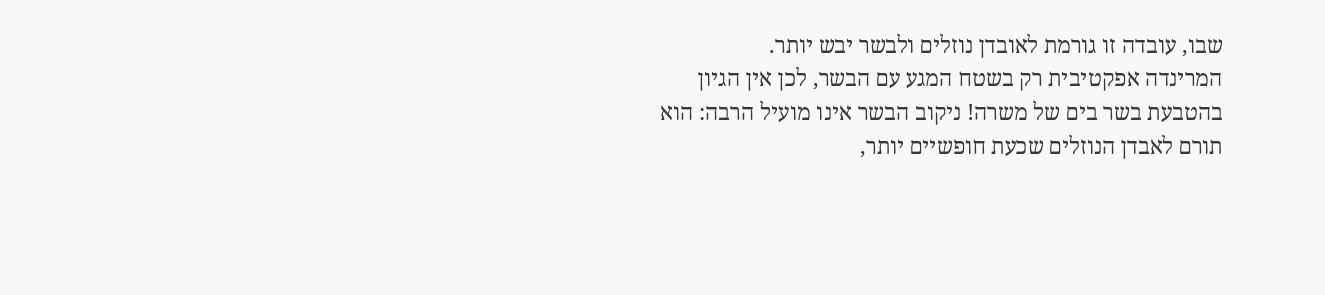שבו, עובדה זו גורמת לאובדן נוזלים ולבשר יבש יותר.
המרינדה אפקטיבית רק בשטח המגע עם הבשר, לכן אין הגיון בהטבעת בשר בים של משרה! ניקוב הבשר אינו מועיל הרבה: הוא תורם לאבדן הנוזלים שכעת חופשיים יותר,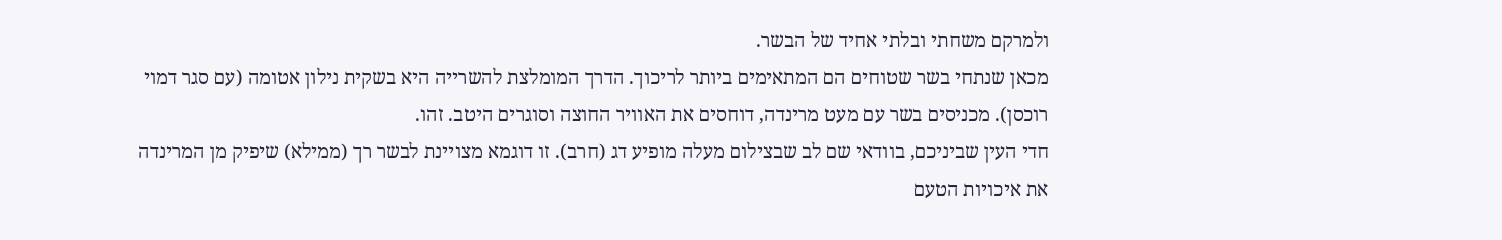ולמרקם משחתי ובלתי אחיד של הבשר.
מכאן שנתחי בשר שטוחים הם המתאימים ביותר לריכוך. הדרך המומלצת להשרייה היא בשקית נילון אטומה (עם סגר דמוי רוכסן). מכניסים בשר עם מעט מרינדה, דוחסים את האוויר החוצה וסוגרים היטב. זהו.
חדי העין שביניכם, בוודאי שם לב שבצילום מעלה מופיע דג (חרב). זו דוגמא מצויינת לבשר רך (ממילא) שיפיק מן המרינדה את איכויות הטעם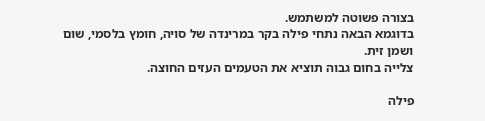בצורה פשוטה למשתמש.
בדוגמא הבאה נתחי פילה בקר במרינדה של סויה, חומץ בלסמי, שום ושמן זית.
צלייה בחום גבוה תוציא את הטעמים העזים החוצה.

פילה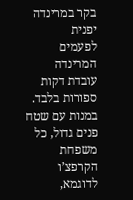בקר במרינדה יפנית
לפעמים המרינדה עובדת דקות ספורות בלבד.
במנות עם שטח פנים גדול, כל משפחת הקרפצ’ו לדוגמא,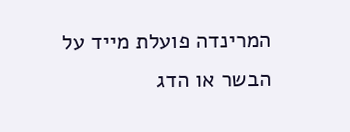המרינדה פועלת מייד על הבשר או הדג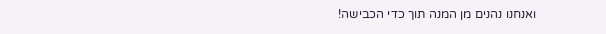ואנחנו נהנים מן המנה תוך כדי הכבישה!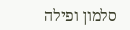סלמון ופילה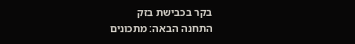בקר בכבישת בזק
התחנה הבאה: מתכונים